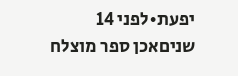יפעת•לפני 14 שניםאכן ספר מוצלח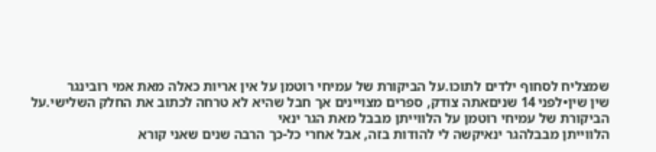שמצליח לסחוף ילדים לתוכו.על הביקורת של עמיחי רוטמן על אין אריות כאלה מאת אמי רובינגר
שין שין•לפני 14 שניםאתה צודק, ספרים מצויינים אך חבל שהיא לא טרחה לכתוב את החלק השלישי.על הביקורת של עמיחי רוטמן על הלווייתן מבבל מאת הגר ינאי
הלווייתן מבבלהגר ינאיקשה לי להודות בזה, אבל אחרי כל-כך הרבה שנים שאני קורא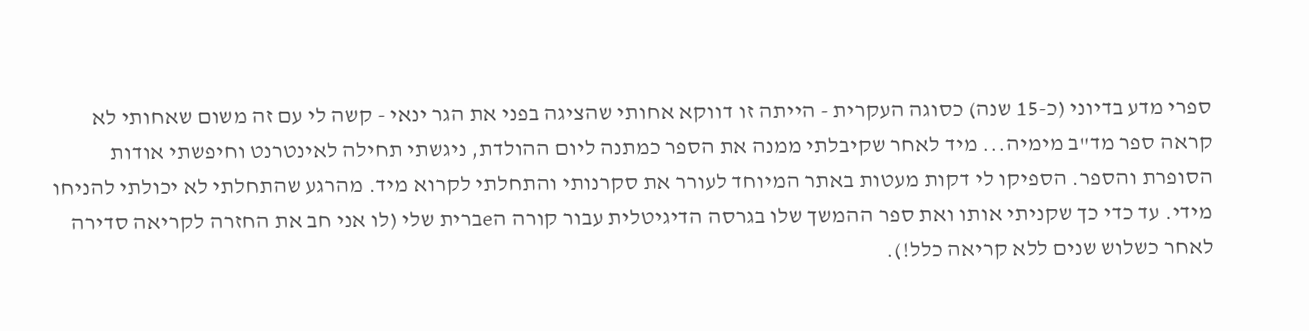ספרי מדע בדיוני (כ-15 שנה) כסוגה העקרית - הייתה זו דווקא אחותי שהציגה בפני את הגר ינאי - קשה לי עם זה משום שאחותי לא קראה ספר מד"ב מימיה... מיד לאחר שקיבלתי ממנה את הספר כמתנה ליום ההולדת, ניגשתי תחילה לאינטרנט וחיפשתי אודות הסופרת והספר. הספיקו לי דקות מעטות באתר המיוחד לעורר את סקרנותי והתחלתי לקרוא מיד. מהרגע שהתחלתי לא יכולתי להניחו מידי. עד כדי כך שקניתי אותו ואת ספר ההמשך שלו בגרסה הדיגיטלית עבור קורה הeברית שלי (לו אני חב את החזרה לקריאה סדירה לאחר כשלוש שנים ללא קריאה כלל!).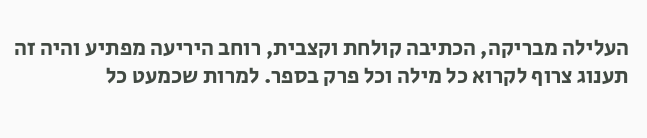העלילה מבריקה, הכתיבה קולחת וקצבית, רוחב היריעה מפתיע והיה זה תענוג צרוף לקרוא כל מילה וכל פרק בספר. למרות שכמעט כל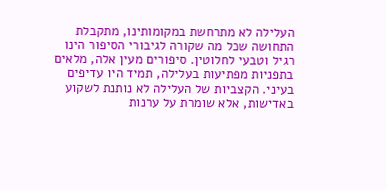העלילה לא מתרחשת במקומותינו, מתקבלת התחושה שכל מה שקורה לגיבורי הסיפור הינו רגיל וטבעי לחלוטין. סיפורים מעין אלה, מלאים בתפניות מפתיעות בעלילה, תמיד היו עדיפים בעיני. הקצביות של העלילה לא נותנת לשקוע באדישות, אלא שומרת על ערנות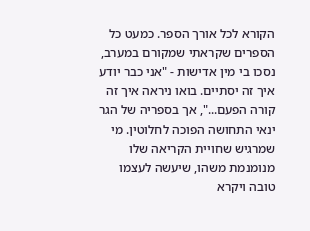הקורא לכל אורך הספר. כמעט כל הספרים שקראתי שמקורם במערב, נסכו בי מין אדישות - "אני כבר יודע איך זה יסתיים. בואו ניראה איך זה קורה הפעם...", אך בספריה של הגר ינאי התחושה הפוכה לחלוטין. מי שמרגיש שחויית הקריאה שלו מנומנמת משהו, שיעשה לעצמו טובה ויקרא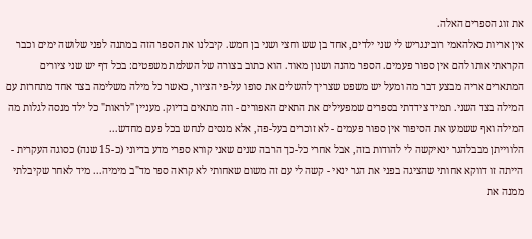את זוג הספרים האלה.
אין אריות כאלהאמי רובינגריש לי שני ילדים, אחד בן שש וחצי ושני בן חמש. קיבלנו את הספר הזה במתנה לפני שלושה ימים וכבר הקראתי אותו להם אין ספור פעמים. הספר מהנה ושנון מאוד. הוא כתוב בצורה של השלמת משפטים: בכל דף יש שני ציורים המתארים אריה מבצע דבר מה ומעל יש משפט שצריך להשלים את סופו על-פי הציור, כאשר כל מילה משלימה בצד אחד מתחרזת עם המילה בצד השני. תמיד צידדתי בספרים שמפעילים את התאים האפורים - וזה מתאים בדיוק. מעניין "לראות" כל ילד מנסה לגלות מה המילה ואף ששמעו את הסיפור אין ספור פעמים - לא זוכרים בעל-פה, אלא מנסים לנחש בכל פעם מחדש...
הלווייתן מבבלהגר ינאיקשה לי להודות בזה, אבל אחרי כל-כך הרבה שנים שאני קורא ספרי מדע בדיוני (כ-15 שנה) כסוגה העקרית - הייתה זו דווקא אחותי שהציגה בפני את הגר ינאי - קשה לי עם זה משום שאחותי לא קראה ספר מד"ב מימיה... מיד לאחר שקיבלתי ממנה את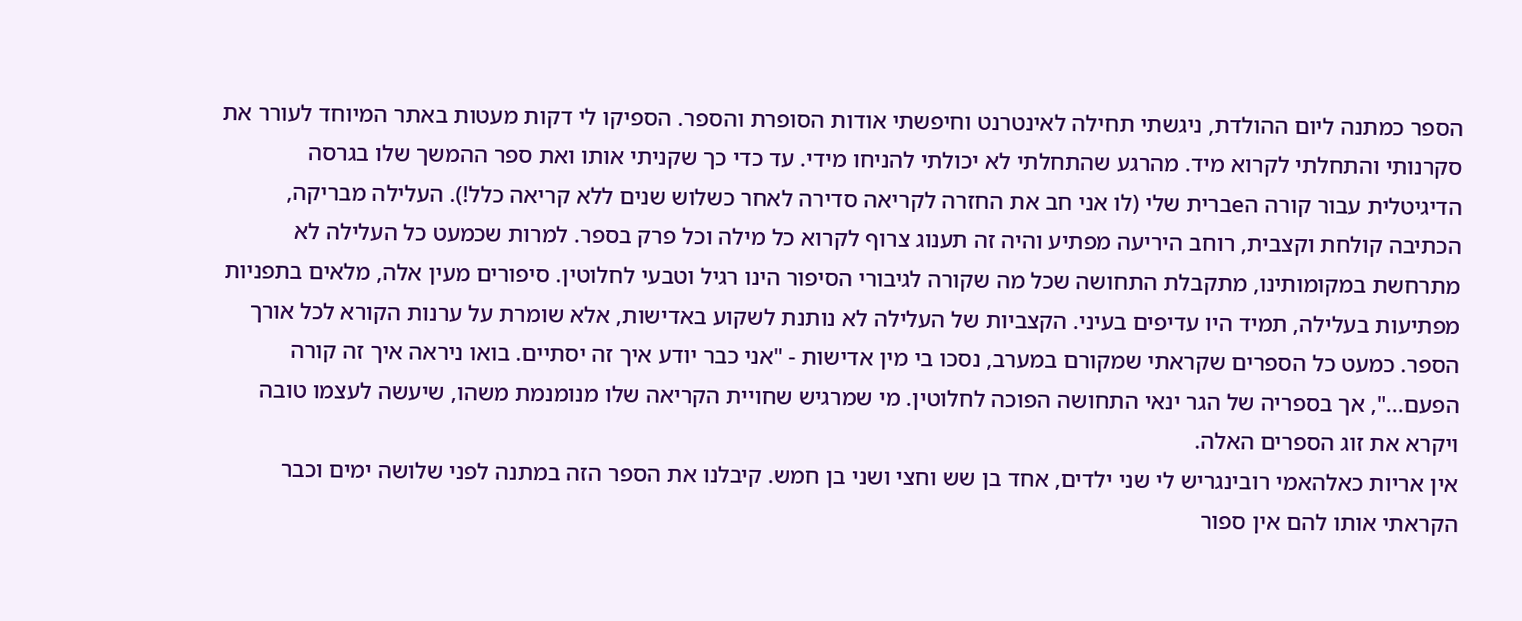הספר כמתנה ליום ההולדת, ניגשתי תחילה לאינטרנט וחיפשתי אודות הסופרת והספר. הספיקו לי דקות מעטות באתר המיוחד לעורר את סקרנותי והתחלתי לקרוא מיד. מהרגע שהתחלתי לא יכולתי להניחו מידי. עד כדי כך שקניתי אותו ואת ספר ההמשך שלו בגרסה הדיגיטלית עבור קורה הeברית שלי (לו אני חב את החזרה לקריאה סדירה לאחר כשלוש שנים ללא קריאה כלל!). העלילה מבריקה, הכתיבה קולחת וקצבית, רוחב היריעה מפתיע והיה זה תענוג צרוף לקרוא כל מילה וכל פרק בספר. למרות שכמעט כל העלילה לא מתרחשת במקומותינו, מתקבלת התחושה שכל מה שקורה לגיבורי הסיפור הינו רגיל וטבעי לחלוטין. סיפורים מעין אלה, מלאים בתפניות מפתיעות בעלילה, תמיד היו עדיפים בעיני. הקצביות של העלילה לא נותנת לשקוע באדישות, אלא שומרת על ערנות הקורא לכל אורך הספר. כמעט כל הספרים שקראתי שמקורם במערב, נסכו בי מין אדישות - "אני כבר יודע איך זה יסתיים. בואו ניראה איך זה קורה הפעם...", אך בספריה של הגר ינאי התחושה הפוכה לחלוטין. מי שמרגיש שחויית הקריאה שלו מנומנמת משהו, שיעשה לעצמו טובה ויקרא את זוג הספרים האלה.
אין אריות כאלהאמי רובינגריש לי שני ילדים, אחד בן שש וחצי ושני בן חמש. קיבלנו את הספר הזה במתנה לפני שלושה ימים וכבר הקראתי אותו להם אין ספור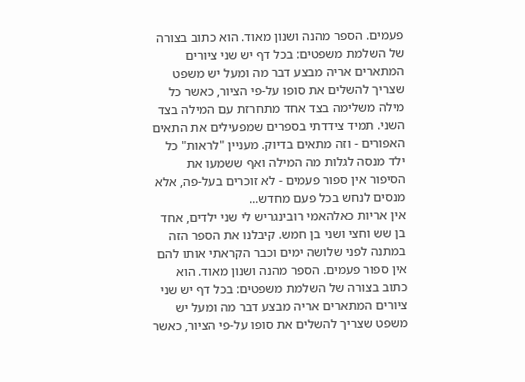פעמים. הספר מהנה ושנון מאוד. הוא כתוב בצורה של השלמת משפטים: בכל דף יש שני ציורים המתארים אריה מבצע דבר מה ומעל יש משפט שצריך להשלים את סופו על-פי הציור, כאשר כל מילה משלימה בצד אחד מתחרזת עם המילה בצד השני. תמיד צידדתי בספרים שמפעילים את התאים האפורים - וזה מתאים בדיוק. מעניין "לראות" כל ילד מנסה לגלות מה המילה ואף ששמעו את הסיפור אין ספור פעמים - לא זוכרים בעל-פה, אלא מנסים לנחש בכל פעם מחדש...
אין אריות כאלהאמי רובינגריש לי שני ילדים, אחד בן שש וחצי ושני בן חמש. קיבלנו את הספר הזה במתנה לפני שלושה ימים וכבר הקראתי אותו להם אין ספור פעמים. הספר מהנה ושנון מאוד. הוא כתוב בצורה של השלמת משפטים: בכל דף יש שני ציורים המתארים אריה מבצע דבר מה ומעל יש משפט שצריך להשלים את סופו על-פי הציור, כאשר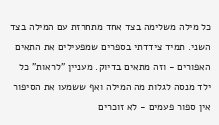כל מילה משלימה בצד אחד מתחרזת עם המילה בצד השני. תמיד צידדתי בספרים שמפעילים את התאים האפורים - וזה מתאים בדיוק. מעניין "לראות" כל ילד מנסה לגלות מה המילה ואף ששמעו את הסיפור אין ספור פעמים - לא זוכרים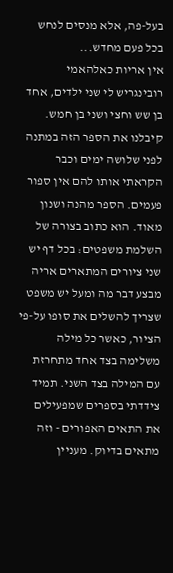בעל-פה, אלא מנסים לנחש בכל פעם מחדש...
אין אריות כאלהאמי רובינגריש לי שני ילדים, אחד בן שש וחצי ושני בן חמש. קיבלנו את הספר הזה במתנה לפני שלושה ימים וכבר הקראתי אותו להם אין ספור פעמים. הספר מהנה ושנון מאוד. הוא כתוב בצורה של השלמת משפטים: בכל דף יש שני ציורים המתארים אריה מבצע דבר מה ומעל יש משפט שצריך להשלים את סופו על-פי הציור, כאשר כל מילה משלימה בצד אחד מתחרזת עם המילה בצד השני. תמיד צידדתי בספרים שמפעילים את התאים האפורים - וזה מתאים בדיוק. מעניין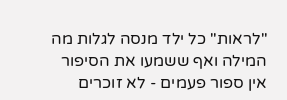"לראות" כל ילד מנסה לגלות מה המילה ואף ששמעו את הסיפור אין ספור פעמים - לא זוכרים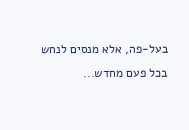בעל-פה, אלא מנסים לנחש בכל פעם מחדש...